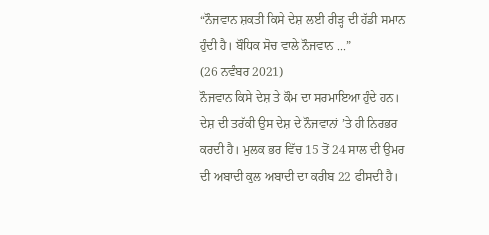“ਨੌਜਵਾਨ ਸ਼ਕਤੀ ਕਿਸੇ ਦੇਸ਼ ਲਈ ਰੀੜ੍ਹ ਦੀ ਹੱਡੀ ਸਮਾਨ ਹੁੰਦੀ ਹੈ। ਬੌਧਿਕ ਸੋਚ ਵਾਲੇ ਨੌਜਵਾਨ ...”
(26 ਨਵੰਬਰ 2021)
ਨੌਜਵਾਨ ਕਿਸੇ ਦੇਸ਼ ਤੇ ਕੌਮ ਦਾ ਸਰਮਾਇਆ ਹੁੰਦੇ ਹਨ। ਦੇਸ਼ ਦੀ ਤਰੱਕੀ ਉਸ ਦੇਸ਼ ਦੇ ਨੌਜਵਾਨਾਂ ’ਤੇ ਹੀ ਨਿਰਭਰ ਕਰਦੀ ਹੈ। ਮੁਲਕ ਭਰ ਵਿੱਚ 15 ਤੋਂ 24 ਸਾਲ ਦੀ ਉਮਰ ਦੀ ਅਬਾਦੀ ਕੁਲ ਅਬਾਦੀ ਦਾ ਕਰੀਬ 22 ਫੀਸਦੀ ਹੈ।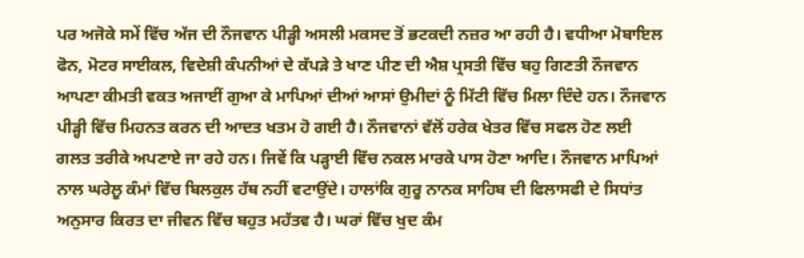ਪਰ ਅਜੋਕੇ ਸਮੇਂ ਵਿੱਚ ਅੱਜ ਦੀ ਨੌਜਵਾਨ ਪੀੜ੍ਹੀ ਅਸਲੀ ਮਕਸਦ ਤੋਂ ਭਟਕਦੀ ਨਜ਼ਰ ਆ ਰਹੀ ਹੈ। ਵਧੀਆ ਮੋਬਾਇਲ ਫੋਨ, ਮੋਟਰ ਸਾਈਕਲ, ਵਿਦੇਸ਼ੀ ਕੰਪਨੀਆਂ ਦੇ ਕੱਪੜੇ ਤੇ ਖਾਣ ਪੀਣ ਦੀ ਐਸ਼ ਪ੍ਰਸਤੀ ਵਿੱਚ ਬਹੁ ਗਿਣਤੀ ਨੌਜਵਾਨ ਆਪਣਾ ਕੀਮਤੀ ਵਕਤ ਅਜਾਈਂ ਗੁਆ ਕੇ ਮਾਪਿਆਂ ਦੀਆਂ ਆਸਾਂ ਉਮੀਦਾਂ ਨੂੰ ਮਿੱਟੀ ਵਿੱਚ ਮਿਲਾ ਦਿੰਦੇ ਹਨ। ਨੌਜਵਾਨ ਪੀੜ੍ਹੀ ਵਿੱਚ ਮਿਹਨਤ ਕਰਨ ਦੀ ਆਦਤ ਖਤਮ ਹੋ ਗਈ ਹੈ। ਨੌਜਵਾਨਾਂ ਵੱਲੋਂ ਹਰੇਕ ਖੇਤਰ ਵਿੱਚ ਸਫਲ ਹੋਣ ਲਈ ਗਲਤ ਤਰੀਕੇ ਅਪਣਾਏ ਜਾ ਰਹੇ ਹਨ। ਜਿਵੇਂ ਕਿ ਪੜ੍ਹਾਈ ਵਿੱਚ ਨਕਲ ਮਾਰਕੇ ਪਾਸ ਹੋਣਾ ਆਦਿ। ਨੌਜਵਾਨ ਮਾਪਿਆਂ ਨਾਲ ਘਰੇਲੂ ਕੰਮਾਂ ਵਿੱਚ ਬਿਲਕੁਲ ਹੱਥ ਨਹੀਂ ਵਟਾਉਂਦੇ। ਹਾਲਾਂਕਿ ਗੁਰੂ ਨਾਨਕ ਸਾਹਿਬ ਦੀ ਫਿਲਾਸਫੀ ਦੇ ਸਿਧਾਂਤ ਅਨੁਸਾਰ ਕਿਰਤ ਦਾ ਜੀਵਨ ਵਿੱਚ ਬਹੁਤ ਮਹੱਤਵ ਹੈ। ਘਰਾਂ ਵਿੱਚ ਖੁਦ ਕੰਮ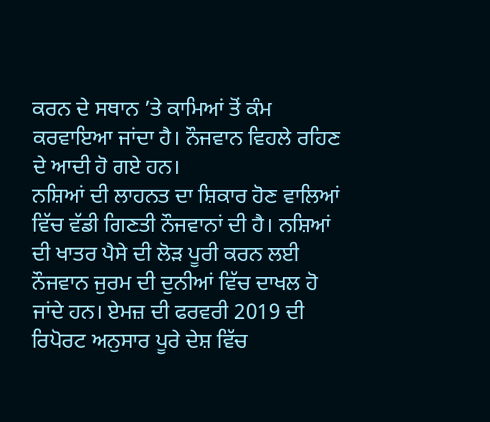ਕਰਨ ਦੇ ਸਥਾਨ ’ਤੇ ਕਾਮਿਆਂ ਤੋਂ ਕੰਮ ਕਰਵਾਇਆ ਜਾਂਦਾ ਹੈ। ਨੌਜਵਾਨ ਵਿਹਲੇ ਰਹਿਣ ਦੇ ਆਦੀ ਹੋ ਗਏ ਹਨ।
ਨਸ਼ਿਆਂ ਦੀ ਲਾਹਨਤ ਦਾ ਸ਼ਿਕਾਰ ਹੋਣ ਵਾਲਿਆਂ ਵਿੱਚ ਵੱਡੀ ਗਿਣਤੀ ਨੌਜਵਾਨਾਂ ਦੀ ਹੈ। ਨਸ਼ਿਆਂ ਦੀ ਖਾਤਰ ਪੈਸੇ ਦੀ ਲੋੜ ਪੂਰੀ ਕਰਨ ਲਈ ਨੌਜਵਾਨ ਜੁਰਮ ਦੀ ਦੁਨੀਆਂ ਵਿੱਚ ਦਾਖਲ ਹੋ ਜਾਂਦੇ ਹਨ। ਏਮਜ਼ ਦੀ ਫਰਵਰੀ 2019 ਦੀ ਰਿਪੋਰਟ ਅਨੁਸਾਰ ਪੂਰੇ ਦੇਸ਼ ਵਿੱਚ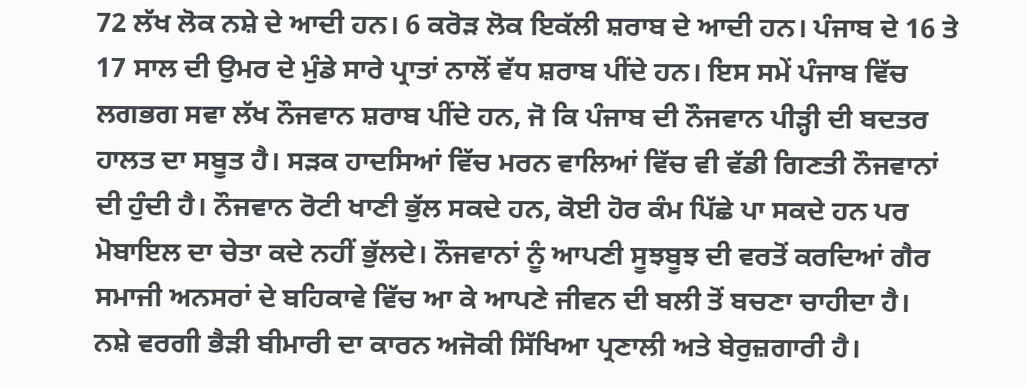72 ਲੱਖ ਲੋਕ ਨਸ਼ੇ ਦੇ ਆਦੀ ਹਨ। 6 ਕਰੋੜ ਲੋਕ ਇਕੱਲੀ ਸ਼ਰਾਬ ਦੇ ਆਦੀ ਹਨ। ਪੰਜਾਬ ਦੇ 16 ਤੇ 17 ਸਾਲ ਦੀ ਉਮਰ ਦੇ ਮੁੰਡੇ ਸਾਰੇ ਪ੍ਰਾਤਾਂ ਨਾਲੋਂ ਵੱਧ ਸ਼ਰਾਬ ਪੀਂਦੇ ਹਨ। ਇਸ ਸਮੇਂ ਪੰਜਾਬ ਵਿੱਚ ਲਗਭਗ ਸਵਾ ਲੱਖ ਨੌਜਵਾਨ ਸ਼ਰਾਬ ਪੀਂਦੇ ਹਨ, ਜੋ ਕਿ ਪੰਜਾਬ ਦੀ ਨੌਜਵਾਨ ਪੀੜ੍ਹੀ ਦੀ ਬਦਤਰ ਹਾਲਤ ਦਾ ਸਬੂਤ ਹੈ। ਸੜਕ ਹਾਦਸਿਆਂ ਵਿੱਚ ਮਰਨ ਵਾਲਿਆਂ ਵਿੱਚ ਵੀ ਵੱਡੀ ਗਿਣਤੀ ਨੌਜਵਾਨਾਂ ਦੀ ਹੁੰਦੀ ਹੈ। ਨੌਜਵਾਨ ਰੋਟੀ ਖਾਣੀ ਭੁੱਲ ਸਕਦੇ ਹਨ, ਕੋਈ ਹੋਰ ਕੰਮ ਪਿੱਛੇ ਪਾ ਸਕਦੇ ਹਨ ਪਰ ਮੋਬਾਇਲ ਦਾ ਚੇਤਾ ਕਦੇ ਨਹੀਂ ਭੁੱਲਦੇ। ਨੌਜਵਾਨਾਂ ਨੂੰ ਆਪਣੀ ਸੂਝਬੂਝ ਦੀ ਵਰਤੋਂ ਕਰਦਿਆਂ ਗੈਰ ਸਮਾਜੀ ਅਨਸਰਾਂ ਦੇ ਬਹਿਕਾਵੇ ਵਿੱਚ ਆ ਕੇ ਆਪਣੇ ਜੀਵਨ ਦੀ ਬਲੀ ਤੋਂ ਬਚਣਾ ਚਾਹੀਦਾ ਹੈ।
ਨਸ਼ੇ ਵਰਗੀ ਭੈੜੀ ਬੀਮਾਰੀ ਦਾ ਕਾਰਨ ਅਜੋਕੀ ਸਿੱਖਿਆ ਪ੍ਰਣਾਲੀ ਅਤੇ ਬੇਰੁਜ਼ਗਾਰੀ ਹੈ।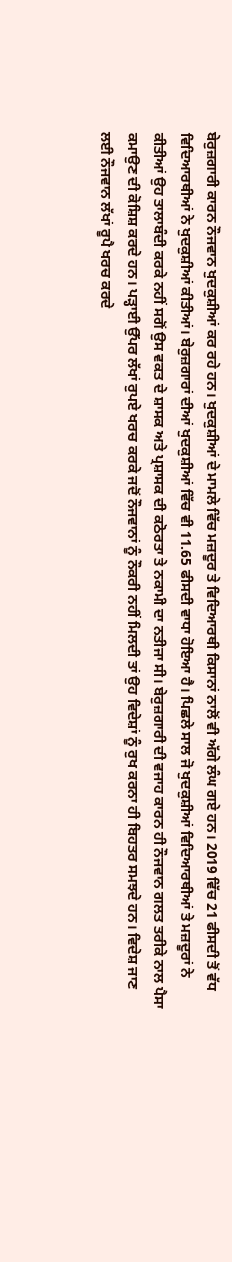ਬੇਰੁਜ਼ਗਾਰੀ ਕਾਰਨ ਨੌਜਵਾਨ ਖੁਦਕੁਸ਼ੀਆਂ ਕਰ ਰਹੇ ਹਨ। ਖੁਦਕੁਸ਼ੀਆਂ ਦੇ ਮਾਮਲੇ ਵਿੱਚ ਮਜ਼ਦੂਰ ਤੇ ਵਿਦਿਆਰਥੀ ਕਿਸਾਨਾਂ ਨਾਲੋਂ ਵੀ ਅੱਗੇ ਲੰਘ ਗਏ ਹਨ। 2019 ਵਿੱਚ 21 ਫੀਸਦੀ ਤੋਂ ਵੱਧ ਵਿਦਿਆਰਥੀਆਂ ਨੇ ਖੁਦਕੁਸ਼ੀਆਂ ਕੀਤੀਆਂ। ਬੇਰੁਜ਼ਗਾਰਾਂ ਦੀਆਂ ਖੁਦਕੁਸ਼ੀਆਂ ਵਿੱਚ ਵੀ 11.65 ਫੀਸਦੀ ਵਾਧਾ ਹੋਇਆ ਹੈ। ਪਿਛਲੇ ਸਾਲ ਜੋ ਖੁਦਕੁਸ਼ੀਆਂ ਵਿਦਿਆਰਥੀਆਂ ਤੇ ਮਜ਼ਦੂਰਾਂ ਨੇ ਕੀਤੀਆਂ ਉਹ ਤਾਲਾਬੰਦੀ ਕਰਕੇ ਨਹੀਂ ਸਗੋਂ ਉਸ ਵਕਤ ਦੇ ਸ਼ਾਸਕ ਅਤੇ ਪ੍ਰਸ਼ਾਸਕ ਦੀ ਕਠੋਰਤਾ ਤੇ ਨਕਾਮੀ ਦਾ ਨਤੀਜਾ ਸੀ। ਬੇਰੁਜ਼ਗਾਰੀ ਦੀ ਵਜਾਹ ਕਾਰਨ ਹੀ ਨੌਜਵਾਨ ਗਲਤ ਤਰੀਕੇ ਨਾਲ ਪੈਸਾ ਕਮਾਉਣ ਦੀ ਕੋਸ਼ਿਸ਼ ਕਰਦੇ ਹਨ। ਪੜ੍ਹਾਈ ਉੱਪਰ ਲੱਖਾਂ ਰੁਪਏ ਖਰਚ ਕਰਕੇ ਜਦੋਂ ਨੌਜਵਾਨਾਂ ਨੂੰ ਨੌਕਰੀ ਨਹੀਂ ਮਿਲਦੀ ਤਾਂ ਉਹ ਵਿਦੇਸ਼ਾਂ ਨੂੰ ਰੁਖ ਕਰਨਾ ਹੀ ਬਿਹਤਰ ਸਮਝਦੇ ਹਨ। ਵਿਦੇਸ਼ ਜਾਣ ਲਈ ਨੌਜਵਾਨ ਲੱਖਾਂ ਰੂਪੈ ਖਰਚ ਕਰਦੇ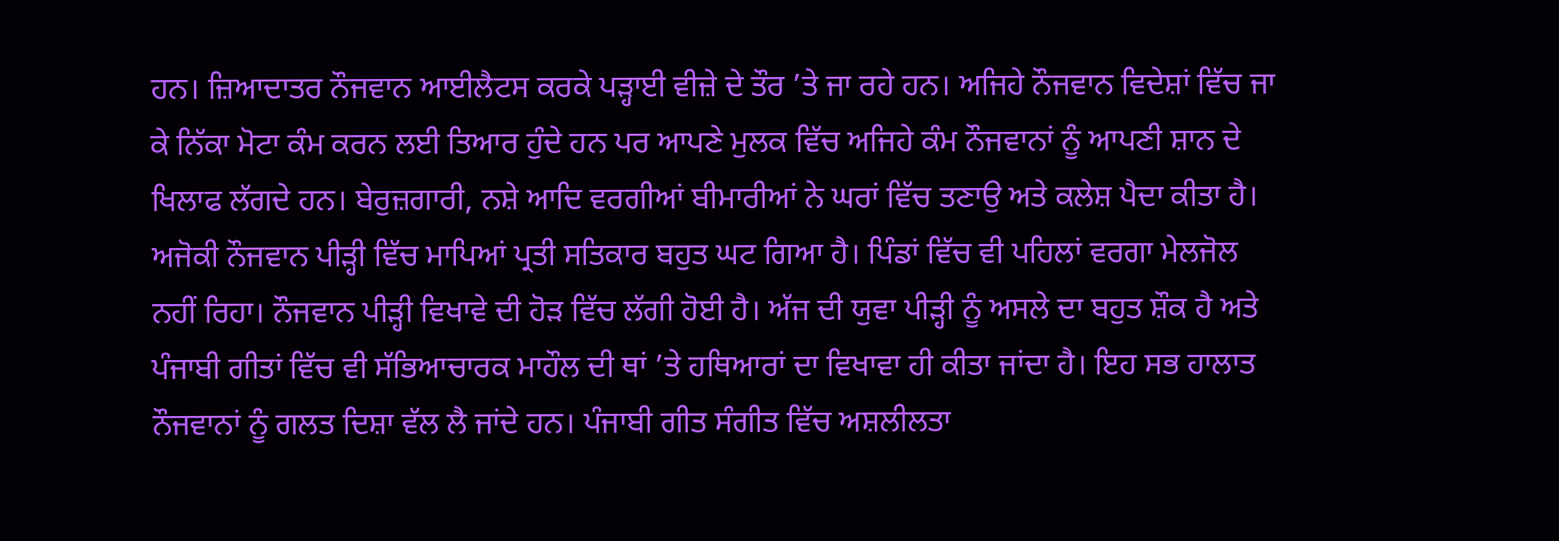ਹਨ। ਜ਼ਿਆਦਾਤਰ ਨੌਜਵਾਨ ਆਈਲੈਟਸ ਕਰਕੇ ਪੜ੍ਹਾਈ ਵੀਜ਼ੇ ਦੇ ਤੌਰ ’ਤੇ ਜਾ ਰਹੇ ਹਨ। ਅਜਿਹੇ ਨੌਜਵਾਨ ਵਿਦੇਸ਼ਾਂ ਵਿੱਚ ਜਾ ਕੇ ਨਿੱਕਾ ਮੋਟਾ ਕੰਮ ਕਰਨ ਲਈ ਤਿਆਰ ਹੁੰਦੇ ਹਨ ਪਰ ਆਪਣੇ ਮੁਲਕ ਵਿੱਚ ਅਜਿਹੇ ਕੰਮ ਨੌਜਵਾਨਾਂ ਨੂੰ ਆਪਣੀ ਸ਼ਾਨ ਦੇ ਖਿਲਾਫ ਲੱਗਦੇ ਹਨ। ਬੇਰੁਜ਼ਗਾਰੀ, ਨਸ਼ੇ ਆਦਿ ਵਰਗੀਆਂ ਬੀਮਾਰੀਆਂ ਨੇ ਘਰਾਂ ਵਿੱਚ ਤਣਾਉ ਅਤੇ ਕਲੇਸ਼ ਪੈਦਾ ਕੀਤਾ ਹੈ।
ਅਜੋਕੀ ਨੌਜਵਾਨ ਪੀੜ੍ਹੀ ਵਿੱਚ ਮਾਪਿਆਂ ਪ੍ਰਤੀ ਸਤਿਕਾਰ ਬਹੁਤ ਘਟ ਗਿਆ ਹੈ। ਪਿੰਡਾਂ ਵਿੱਚ ਵੀ ਪਹਿਲਾਂ ਵਰਗਾ ਮੇਲਜੋਲ ਨਹੀਂ ਰਿਹਾ। ਨੌਜਵਾਨ ਪੀੜ੍ਹੀ ਵਿਖਾਵੇ ਦੀ ਹੋੜ ਵਿੱਚ ਲੱਗੀ ਹੋਈ ਹੈ। ਅੱਜ ਦੀ ਯੁਵਾ ਪੀੜ੍ਹੀ ਨੂੰ ਅਸਲੇ ਦਾ ਬਹੁਤ ਸ਼ੌਕ ਹੈ ਅਤੇ ਪੰਜਾਬੀ ਗੀਤਾਂ ਵਿੱਚ ਵੀ ਸੱਭਿਆਚਾਰਕ ਮਾਹੌਲ ਦੀ ਥਾਂ ’ਤੇ ਹਥਿਆਰਾਂ ਦਾ ਵਿਖਾਵਾ ਹੀ ਕੀਤਾ ਜਾਂਦਾ ਹੈ। ਇਹ ਸਭ ਹਾਲਾਤ ਨੌਜਵਾਨਾਂ ਨੂੰ ਗਲਤ ਦਿਸ਼ਾ ਵੱਲ ਲੈ ਜਾਂਦੇ ਹਨ। ਪੰਜਾਬੀ ਗੀਤ ਸੰਗੀਤ ਵਿੱਚ ਅਸ਼ਲੀਲਤਾ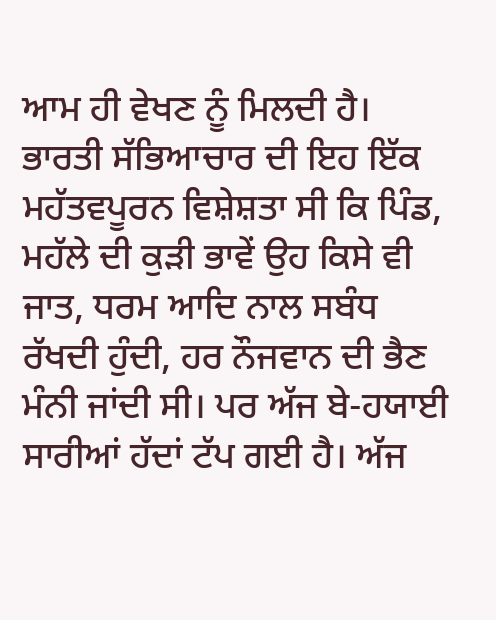ਆਮ ਹੀ ਵੇਖਣ ਨੂੰ ਮਿਲਦੀ ਹੈ। ਭਾਰਤੀ ਸੱਭਿਆਚਾਰ ਦੀ ਇਹ ਇੱਕ ਮਹੱਤਵਪੂਰਨ ਵਿਸ਼ੇਸ਼ਤਾ ਸੀ ਕਿ ਪਿੰਡ, ਮਹੱਲੇ ਦੀ ਕੁੜੀ ਭਾਵੇਂ ਉਹ ਕਿਸੇ ਵੀ ਜਾਤ, ਧਰਮ ਆਦਿ ਨਾਲ ਸਬੰਧ ਰੱਖਦੀ ਹੁੰਦੀ, ਹਰ ਨੌਜਵਾਨ ਦੀ ਭੈਣ ਮੰਨੀ ਜਾਂਦੀ ਸੀ। ਪਰ ਅੱਜ ਬੇ-ਹਯਾਈ ਸਾਰੀਆਂ ਹੱਦਾਂ ਟੱਪ ਗਈ ਹੈ। ਅੱਜ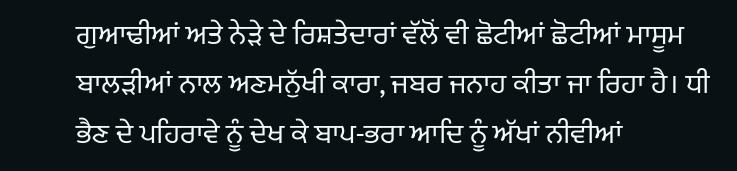ਗੁਆਢੀਆਂ ਅਤੇ ਨੇੜੇ ਦੇ ਰਿਸ਼ਤੇਦਾਰਾਂ ਵੱਲੋਂ ਵੀ ਛੋਟੀਆਂ ਛੋਟੀਆਂ ਮਾਸੂਮ ਬਾਲੜੀਆਂ ਨਾਲ ਅਣਮਨੁੱਖੀ ਕਾਰਾ, ਜਬਰ ਜਨਾਹ ਕੀਤਾ ਜਾ ਰਿਹਾ ਹੈ। ਧੀ ਭੈਣ ਦੇ ਪਹਿਰਾਵੇ ਨੂੰ ਦੇਖ ਕੇ ਬਾਪ-ਭਰਾ ਆਦਿ ਨੂੰ ਅੱਖਾਂ ਨੀਵੀਆਂ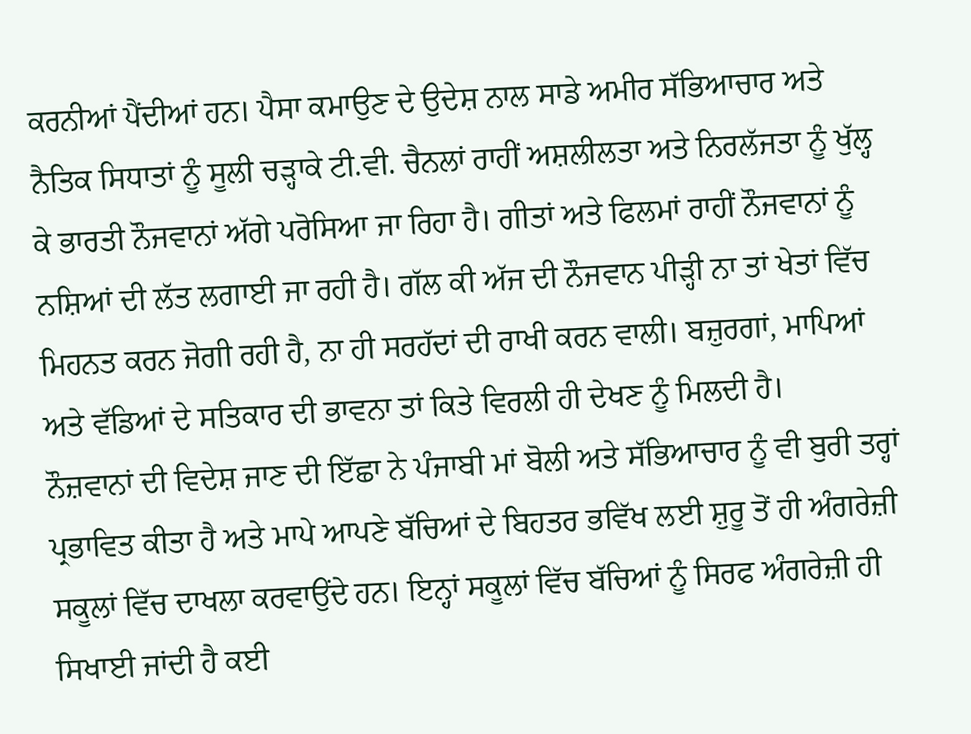ਕਰਨੀਆਂ ਪੈਂਦੀਆਂ ਹਨ। ਪੈਸਾ ਕਮਾਉਣ ਦੇ ਉਦੇਸ਼ ਨਾਲ ਸਾਡੇ ਅਮੀਰ ਸੱਭਿਆਚਾਰ ਅਤੇ ਨੈਤਿਕ ਸਿਧਾਤਾਂ ਨੂੰ ਸੂਲੀ ਚੜ੍ਹਾਕੇ ਟੀ.ਵੀ. ਚੈਨਲਾਂ ਰਾਹੀਂ ਅਸ਼ਲੀਲਤਾ ਅਤੇ ਨਿਰਲੱਜਤਾ ਨੂੰ ਖੁੱਲ੍ਹ ਕੇ ਭਾਰਤੀ ਨੌਜਵਾਨਾਂ ਅੱਗੇ ਪਰੋਸਿਆ ਜਾ ਰਿਹਾ ਹੈ। ਗੀਤਾਂ ਅਤੇ ਫਿਲਮਾਂ ਰਾਹੀਂ ਨੌਜਵਾਨਾਂ ਨੂੰ ਨਸ਼ਿਆਂ ਦੀ ਲੱਤ ਲਗਾਈ ਜਾ ਰਹੀ ਹੈ। ਗੱਲ ਕੀ ਅੱਜ ਦੀ ਨੌਜਵਾਨ ਪੀੜ੍ਹੀ ਨਾ ਤਾਂ ਖੇਤਾਂ ਵਿੱਚ ਮਿਹਨਤ ਕਰਨ ਜੋਗੀ ਰਹੀ ਹੈ, ਨਾ ਹੀ ਸਰਹੱਦਾਂ ਦੀ ਰਾਖੀ ਕਰਨ ਵਾਲੀ। ਬਜ਼ੁਰਗਾਂ, ਮਾਪਿਆਂ ਅਤੇ ਵੱਡਿਆਂ ਦੇ ਸਤਿਕਾਰ ਦੀ ਭਾਵਨਾ ਤਾਂ ਕਿਤੇ ਵਿਰਲੀ ਹੀ ਦੇਖਣ ਨੂੰ ਮਿਲਦੀ ਹੈ।
ਨੌਜ਼ਵਾਨਾਂ ਦੀ ਵਿਦੇਸ਼ ਜਾਣ ਦੀ ਇੱਛਾ ਨੇ ਪੰਜਾਬੀ ਮਾਂ ਬੋਲੀ ਅਤੇ ਸੱਭਿਆਚਾਰ ਨੂੰ ਵੀ ਬੁਰੀ ਤਰ੍ਹਾਂ ਪ੍ਰਭਾਵਿਤ ਕੀਤਾ ਹੈ ਅਤੇ ਮਾਪੇ ਆਪਣੇ ਬੱਚਿਆਂ ਦੇ ਬਿਹਤਰ ਭਵਿੱਖ ਲਈ ਸ਼ੁਰੂ ਤੋਂ ਹੀ ਅੰਗਰੇਜ਼ੀ ਸਕੂਲਾਂ ਵਿੱਚ ਦਾਖਲਾ ਕਰਵਾਉਂਦੇ ਹਨ। ਇਨ੍ਹਾਂ ਸਕੂਲਾਂ ਵਿੱਚ ਬੱਚਿਆਂ ਨੂੰ ਸਿਰਫ ਅੰਗਰੇਜ਼ੀ ਹੀ ਸਿਖਾਈ ਜਾਂਦੀ ਹੈ ਕਈ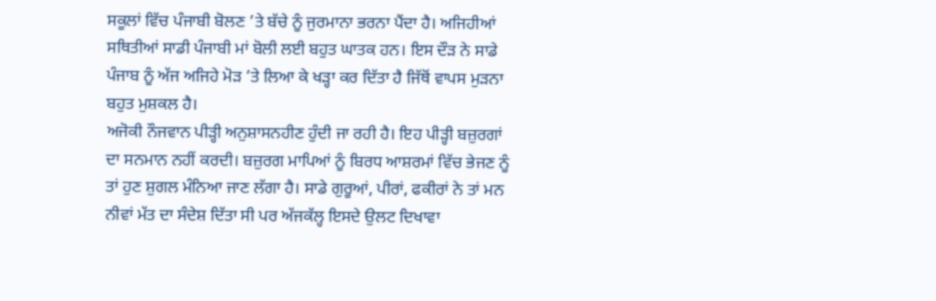ਸਕੂਲਾਂ ਵਿੱਚ ਪੰਜਾਬੀ ਬੋਲਣ ’ਤੇ ਬੱਚੇ ਨੂੰ ਜੁਰਮਾਨਾ ਭਰਨਾ ਪੈਂਦਾ ਹੈ। ਅਜਿਹੀਆਂ ਸਥਿਤੀਆਂ ਸਾਡੀ ਪੰਜਾਬੀ ਮਾਂ ਬੋਲੀ ਲਈ ਬਹੁਤ ਘਾਤਕ ਹਨ। ਇਸ ਦੌੜ ਨੇ ਸਾਡੇ ਪੰਜਾਬ ਨੂੰ ਅੱਜ ਅਜਿਹੇ ਮੋੜ ’ਤੇ ਲਿਆ ਕੇ ਖੜ੍ਹਾ ਕਰ ਦਿੱਤਾ ਹੈ ਜਿੱਥੋਂ ਵਾਪਸ ਮੁੜਨਾ ਬਹੁਤ ਮੁਸ਼ਕਲ ਹੈ।
ਅਜੋਕੀ ਨੌਜਵਾਨ ਪੀੜ੍ਹੀ ਅਨੁਸ਼ਾਸਨਹੀਣ ਹੁੰਦੀ ਜਾ ਰਹੀ ਹੈ। ਇਹ ਪੀੜ੍ਹੀ ਬਜ਼ੁਰਗਾਂ ਦਾ ਸਨਮਾਨ ਨਹੀਂ ਕਰਦੀ। ਬਜ਼ੁਰਗ ਮਾਪਿਆਂ ਨੂੰ ਬਿਰਧ ਆਸ਼ਰਮਾਂ ਵਿੱਚ ਭੇਜਣ ਨੂੰ ਤਾਂ ਹੁਣ ਸ਼ੁਗਲ ਮੰਨਿਆ ਜਾਣ ਲੱਗਾ ਹੈ। ਸਾਡੇ ਗੁਰੂਆਂ, ਪੀਰਾਂ, ਫਕੀਰਾਂ ਨੇ ਤਾਂ ਮਨ ਨੀਵਾਂ ਮੱਤ ਦਾ ਸੰਦੇਸ਼ ਦਿੱਤਾ ਸੀ ਪਰ ਅੱਜਕੱਲ੍ਹ ਇਸਦੇ ਉਲਟ ਦਿਖਾਵਾ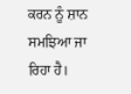ਕਰਨ ਨੂੰ ਸ਼ਾਨ ਸਮਝਿਆ ਜਾ ਰਿਹਾ ਹੈ।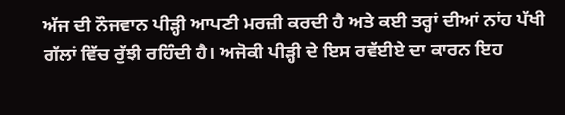ਅੱਜ ਦੀ ਨੌਜਵਾਨ ਪੀੜ੍ਹੀ ਆਪਣੀ ਮਰਜ਼ੀ ਕਰਦੀ ਹੈ ਅਤੇ ਕਈ ਤਰ੍ਹਾਂ ਦੀਆਂ ਨਾਂਹ ਪੱਖੀ ਗੱਲਾਂ ਵਿੱਚ ਰੁੱਝੀ ਰਹਿੰਦੀ ਹੈ। ਅਜੋਕੀ ਪੀੜ੍ਹੀ ਦੇ ਇਸ ਰਵੱਈਏ ਦਾ ਕਾਰਨ ਇਹ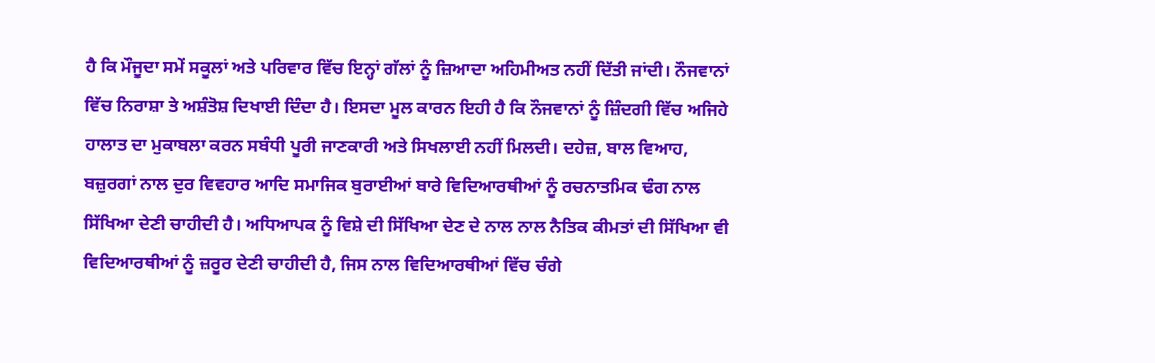ਹੈ ਕਿ ਮੌਜੂਦਾ ਸਮੇਂ ਸਕੂਲਾਂ ਅਤੇ ਪਰਿਵਾਰ ਵਿੱਚ ਇਨ੍ਹਾਂ ਗੱਲਾਂ ਨੂੰ ਜ਼ਿਆਦਾ ਅਹਿਮੀਅਤ ਨਹੀਂ ਦਿੱਤੀ ਜਾਂਦੀ। ਨੌਜਵਾਨਾਂ ਵਿੱਚ ਨਿਰਾਸ਼ਾ ਤੇ ਅਸ਼ੰਤੋਸ਼ ਦਿਖਾਈ ਦਿੰਦਾ ਹੈ। ਇਸਦਾ ਮੂਲ ਕਾਰਨ ਇਹੀ ਹੈ ਕਿ ਨੌਜਵਾਨਾਂ ਨੂੰ ਜ਼ਿੰਦਗੀ ਵਿੱਚ ਅਜਿਹੇ ਹਾਲਾਤ ਦਾ ਮੁਕਾਬਲਾ ਕਰਨ ਸਬੰਧੀ ਪੂਰੀ ਜਾਣਕਾਰੀ ਅਤੇ ਸਿਖਲਾਈ ਨਹੀਂ ਮਿਲਦੀ। ਦਹੇਜ਼, ਬਾਲ ਵਿਆਹ, ਬਜ਼ੁਰਗਾਂ ਨਾਲ ਦੁਰ ਵਿਵਹਾਰ ਆਦਿ ਸਮਾਜਿਕ ਬੁਰਾਈਆਂ ਬਾਰੇ ਵਿਦਿਆਰਥੀਆਂ ਨੂੰ ਰਚਨਾਤਮਿਕ ਢੰਗ ਨਾਲ ਸਿੱਖਿਆ ਦੇਣੀ ਚਾਹੀਦੀ ਹੈ। ਅਧਿਆਪਕ ਨੂੰ ਵਿਸ਼ੇ ਦੀ ਸਿੱਖਿਆ ਦੇਣ ਦੇ ਨਾਲ ਨਾਲ ਨੈਤਿਕ ਕੀਮਤਾਂ ਦੀ ਸਿੱਖਿਆ ਵੀ ਵਿਦਿਆਰਥੀਆਂ ਨੂੰ ਜ਼ਰੂਰ ਦੇਣੀ ਚਾਹੀਦੀ ਹੈ, ਜਿਸ ਨਾਲ ਵਿਦਿਆਰਥੀਆਂ ਵਿੱਚ ਚੰਗੇ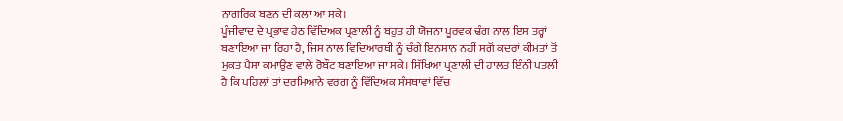ਨਾਗਰਿਕ ਬਣਨ ਦੀ ਕਲਾ ਆ ਸਕੇ।
ਪੂੰਜੀਵਾਦ ਦੇ ਪ੍ਰਭਾਵ ਹੇਠ ਵਿੱਦਿਅਕ ਪ੍ਰਣਾਲੀ ਨੂੰ ਬਹੁਤ ਹੀ ਯੋਜਨਾ ਪੂਰਵਕ ਢੰਗ ਨਾਲ ਇਸ ਤਰ੍ਹਾਂ ਬਣਾਇਆ ਜਾ ਰਿਹਾ ਹੈ, ਜਿਸ ਨਾਲ ਵਿਦਿਆਰਥੀ ਨੂੰ ਚੰਗੇ ਇਨਸਾਨ ਨਹੀਂ ਸਗੋਂ ਕਦਰਾਂ ਕੀਮਤਾਂ ਤੋਂ ਮੁਕਤ ਪੈਸਾ ਕਮਾਉਣ ਵਾਲੇ ਰੋਬੌਟ ਬਣਾਇਆ ਜਾ ਸਕੇ। ਸਿੱਖਿਆ ਪ੍ਰਣਾਲੀ ਦੀ ਹਾਲਤ ਇੰਨੀ ਪਤਲੀ ਹੈ ਕਿ ਪਹਿਲਾਂ ਤਾਂ ਦਰਮਿਆਨੇ ਵਰਗ ਨੂੰ ਵਿੱਦਿਅਕ ਸੰਸਥਾਵਾਂ ਵਿੱਚ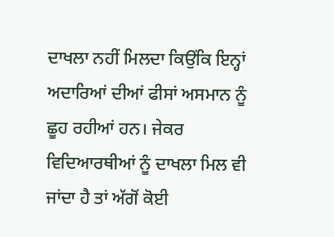ਦਾਖਲਾ ਨਹੀਂ ਮਿਲਦਾ ਕਿਉਂਕਿ ਇਨ੍ਹਾਂ ਅਦਾਰਿਆਂ ਦੀਆਂ ਫੀਸਾਂ ਅਸਮਾਨ ਨੂੰ ਛੂਹ ਰਹੀਆਂ ਹਨ। ਜੇਕਰ ਵਿਦਿਆਰਥੀਆਂ ਨੂੰ ਦਾਖਲਾ ਮਿਲ ਵੀ ਜਾਂਦਾ ਹੈ ਤਾਂ ਅੱਗੋਂ ਕੋਈ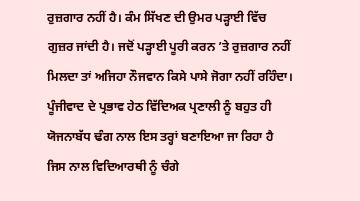ਰੁਜ਼ਗਾਰ ਨਹੀਂ ਹੈ। ਕੰਮ ਸਿੱਖਣ ਦੀ ਉਮਰ ਪੜ੍ਹਾਈ ਵਿੱਚ ਗੁਜ਼ਰ ਜਾਂਦੀ ਹੈ। ਜਦੋਂ ਪੜ੍ਹਾਈ ਪੂਰੀ ਕਰਨ ’ਤੇ ਰੁਜ਼ਗਾਰ ਨਹੀਂ ਮਿਲਦਾ ਤਾਂ ਅਜਿਹਾ ਨੌਜਵਾਨ ਕਿਸੇ ਪਾਸੇ ਜੋਗਾ ਨਹੀਂ ਰਹਿੰਦਾ। ਪੂੰਜੀਵਾਦ ਦੇ ਪ੍ਰਭਾਵ ਹੇਠ ਵਿੱਦਿਅਕ ਪ੍ਰਣਾਲੀ ਨੂੰ ਬਹੁਤ ਹੀ ਯੋਜਨਾਬੱਧ ਢੰਗ ਨਾਲ ਇਸ ਤਰ੍ਹਾਂ ਬਣਾਇਆ ਜਾ ਰਿਹਾ ਹੈ ਜਿਸ ਨਾਲ ਵਿਦਿਆਰਥੀ ਨੂੰ ਚੰਗੇ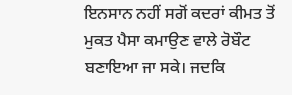ਇਨਸਾਨ ਨਹੀਂ ਸਗੋਂ ਕਦਰਾਂ ਕੀਮਤ ਤੋਂ ਮੁਕਤ ਪੈਸਾ ਕਮਾਉਣ ਵਾਲੇ ਰੋਬੌਟ ਬਣਾਇਆ ਜਾ ਸਕੇ। ਜਦਕਿ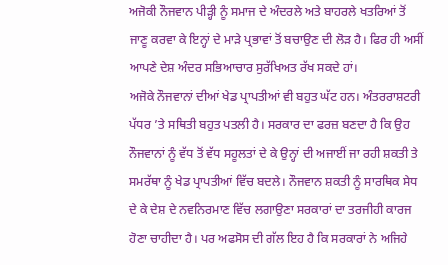ਅਜੋਕੀ ਨੌਜਵਾਨ ਪੀੜ੍ਹੀ ਨੂੰ ਸਮਾਜ ਦੇ ਅੰਦਰਲੇ ਅਤੇ ਬਾਹਰਲੇ ਖਤਰਿਆਂ ਤੋਂ ਜਾਣੂ ਕਰਵਾ ਕੇ ਇਨ੍ਹਾਂ ਦੇ ਮਾੜੇ ਪ੍ਰਭਾਵਾਂ ਤੋਂ ਬਚਾਉਣ ਦੀ ਲੋੜ ਹੈ। ਫਿਰ ਹੀ ਅਸੀਂ ਆਪਣੇ ਦੇਸ਼ ਅੰਦਰ ਸਭਿਆਚਾਰ ਸੁਰੱਖਿਅਤ ਰੱਖ ਸਕਦੇ ਹਾਂ।
ਅਜੋਕੇ ਨੌਜਵਾਨਾਂ ਦੀਆਂ ਖੇਡ ਪ੍ਰਾਪਤੀਆਂ ਵੀ ਬਹੁਤ ਘੱਟ ਹਨ। ਅੰਤਰਰਾਸ਼ਟਰੀ ਪੱਧਰ ’ਤੇ ਸਥਿਤੀ ਬਹੁਤ ਪਤਲੀ ਹੈ। ਸਰਕਾਰ ਦਾ ਫਰਜ਼ ਬਣਦਾ ਹੈ ਕਿ ਉਹ ਨੌਜਵਾਨਾਂ ਨੂੰ ਵੱਧ ਤੋਂ ਵੱਧ ਸਹੂਲਤਾਂ ਦੇ ਕੇ ਉਨ੍ਹਾਂ ਦੀ ਅਜਾਈਂ ਜਾ ਰਹੀ ਸ਼ਕਤੀ ਤੇ ਸਮਰੱਥਾ ਨੂੰ ਖੇਡ ਪ੍ਰਾਪਤੀਆਂ ਵਿੱਚ ਬਦਲੇ। ਨੌਜਵਾਨ ਸ਼ਕਤੀ ਨੂੰ ਸਾਰਥਿਕ ਸੇਧ ਦੇ ਕੇ ਦੇਸ਼ ਦੇ ਨਵਨਿਰਮਾਣ ਵਿੱਚ ਲਗਾਉਣਾ ਸਰਕਾਰਾਂ ਦਾ ਤਰਜੀਹੀ ਕਾਰਜ ਹੋਣਾ ਚਾਹੀਦਾ ਹੈ। ਪਰ ਅਫਸੋਸ ਦੀ ਗੱਲ ਇਹ ਹੈ ਕਿ ਸਰਕਾਰਾਂ ਨੇ ਅਜਿਹੇ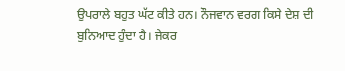ਉਪਰਾਲੇ ਬਹੁਤ ਘੱਟ ਕੀਤੇ ਹਨ। ਨੌਜਵਾਨ ਵਰਗ ਕਿਸੇ ਦੇਸ਼ ਦੀ ਬੁਨਿਆਦ ਹੁੰਦਾ ਹੈ। ਜੇਕਰ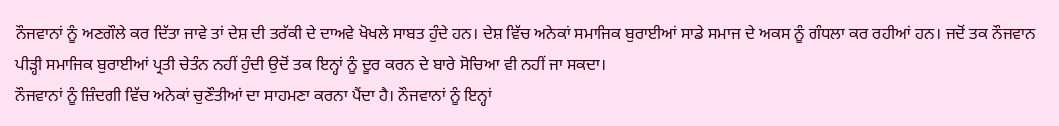ਨੌਜਵਾਨਾਂ ਨੂੰ ਅਣਗੌਲੇ ਕਰ ਦਿੱਤਾ ਜਾਵੇ ਤਾਂ ਦੇਸ਼ ਦੀ ਤਰੱਕੀ ਦੇ ਦਾਅਵੇ ਖੋਖਲੇ ਸਾਬਤ ਹੁੰਦੇ ਹਨ। ਦੇਸ਼ ਵਿੱਚ ਅਨੇਕਾਂ ਸਮਾਜਿਕ ਬੁਰਾਈਆਂ ਸਾਡੇ ਸਮਾਜ ਦੇ ਅਕਸ ਨੂੰ ਗੰਧਲਾ ਕਰ ਰਹੀਆਂ ਹਨ। ਜਦੋਂ ਤਕ ਨੌਜਵਾਨ ਪੀੜ੍ਹੀ ਸਮਾਜਿਕ ਬੁਰਾਈਆਂ ਪ੍ਰਤੀ ਚੇਤੰਨ ਨਹੀਂ ਹੁੰਦੀ ਉਦੋਂ ਤਕ ਇਨ੍ਹਾਂ ਨੂੰ ਦੂਰ ਕਰਨ ਦੇ ਬਾਰੇ ਸੋਚਿਆ ਵੀ ਨਹੀਂ ਜਾ ਸਕਦਾ।
ਨੌਜਵਾਨਾਂ ਨੂੰ ਜ਼ਿੰਦਗੀ ਵਿੱਚ ਅਨੇਕਾਂ ਚੁਣੌਤੀਆਂ ਦਾ ਸਾਹਮਣਾ ਕਰਨਾ ਪੈਂਦਾ ਹੈ। ਨੌਜਵਾਨਾਂ ਨੂੰ ਇਨ੍ਹਾਂ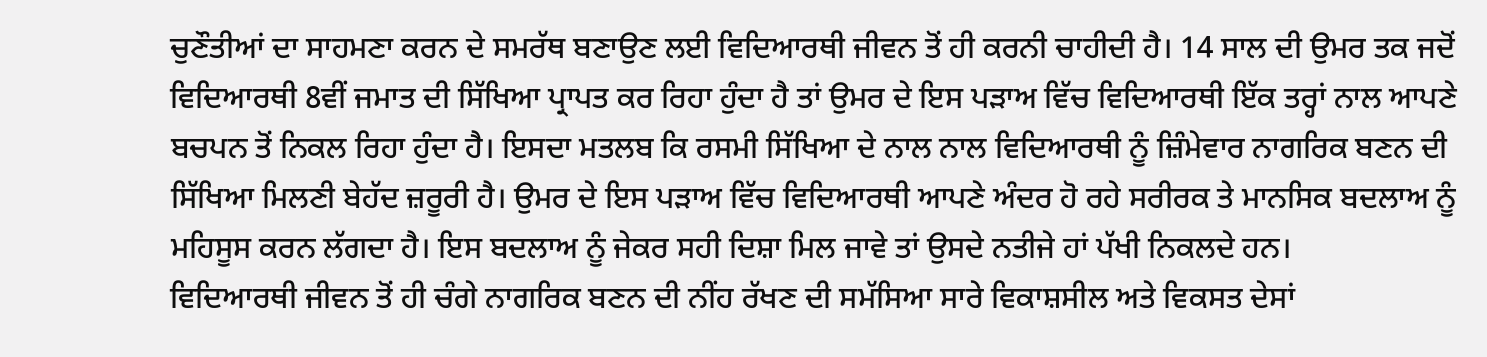ਚੁਣੌਤੀਆਂ ਦਾ ਸਾਹਮਣਾ ਕਰਨ ਦੇ ਸਮਰੱਥ ਬਣਾਉਣ ਲਈ ਵਿਦਿਆਰਥੀ ਜੀਵਨ ਤੋਂ ਹੀ ਕਰਨੀ ਚਾਹੀਦੀ ਹੈ। 14 ਸਾਲ ਦੀ ਉਮਰ ਤਕ ਜਦੋਂ ਵਿਦਿਆਰਥੀ 8ਵੀਂ ਜਮਾਤ ਦੀ ਸਿੱਖਿਆ ਪ੍ਰਾਪਤ ਕਰ ਰਿਹਾ ਹੁੰਦਾ ਹੈ ਤਾਂ ਉਮਰ ਦੇ ਇਸ ਪੜਾਅ ਵਿੱਚ ਵਿਦਿਆਰਥੀ ਇੱਕ ਤਰ੍ਹਾਂ ਨਾਲ ਆਪਣੇ ਬਚਪਨ ਤੋਂ ਨਿਕਲ ਰਿਹਾ ਹੁੰਦਾ ਹੈ। ਇਸਦਾ ਮਤਲਬ ਕਿ ਰਸਮੀ ਸਿੱਖਿਆ ਦੇ ਨਾਲ ਨਾਲ ਵਿਦਿਆਰਥੀ ਨੂੰ ਜ਼ਿੰਮੇਵਾਰ ਨਾਗਰਿਕ ਬਣਨ ਦੀ ਸਿੱਖਿਆ ਮਿਲਣੀ ਬੇਹੱਦ ਜ਼ਰੂਰੀ ਹੈ। ਉਮਰ ਦੇ ਇਸ ਪੜਾਅ ਵਿੱਚ ਵਿਦਿਆਰਥੀ ਆਪਣੇ ਅੰਦਰ ਹੋ ਰਹੇ ਸਰੀਰਕ ਤੇ ਮਾਨਸਿਕ ਬਦਲਾਅ ਨੂੰ ਮਹਿਸੂਸ ਕਰਨ ਲੱਗਦਾ ਹੈ। ਇਸ ਬਦਲਾਅ ਨੂੰ ਜੇਕਰ ਸਹੀ ਦਿਸ਼ਾ ਮਿਲ ਜਾਵੇ ਤਾਂ ਉਸਦੇ ਨਤੀਜੇ ਹਾਂ ਪੱਖੀ ਨਿਕਲਦੇ ਹਨ।
ਵਿਦਿਆਰਥੀ ਜੀਵਨ ਤੋਂ ਹੀ ਚੰਗੇ ਨਾਗਰਿਕ ਬਣਨ ਦੀ ਨੀਂਹ ਰੱਖਣ ਦੀ ਸਮੱਸਿਆ ਸਾਰੇ ਵਿਕਾਸ਼ਸੀਲ ਅਤੇ ਵਿਕਸਤ ਦੇਸਾਂ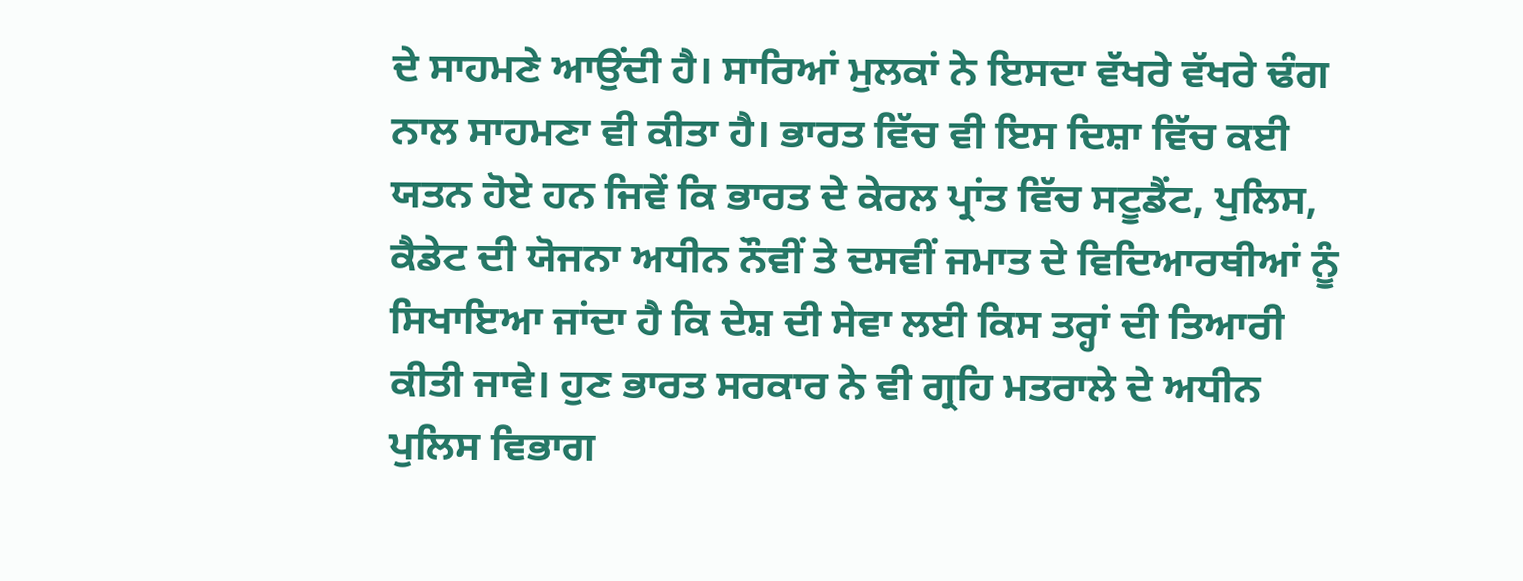ਦੇ ਸਾਹਮਣੇ ਆਉਂਦੀ ਹੈ। ਸਾਰਿਆਂ ਮੁਲਕਾਂ ਨੇ ਇਸਦਾ ਵੱਖਰੇ ਵੱਖਰੇ ਢੰਗ ਨਾਲ ਸਾਹਮਣਾ ਵੀ ਕੀਤਾ ਹੈ। ਭਾਰਤ ਵਿੱਚ ਵੀ ਇਸ ਦਿਸ਼ਾ ਵਿੱਚ ਕਈ ਯਤਨ ਹੋਏ ਹਨ ਜਿਵੇਂ ਕਿ ਭਾਰਤ ਦੇ ਕੇਰਲ ਪ੍ਰਾਂਤ ਵਿੱਚ ਸਟੂਡੈਂਟ, ਪੁਲਿਸ, ਕੈਡੇਟ ਦੀ ਯੋਜਨਾ ਅਧੀਨ ਨੌਵੀਂ ਤੇ ਦਸਵੀਂ ਜਮਾਤ ਦੇ ਵਿਦਿਆਰਥੀਆਂ ਨੂੰ ਸਿਖਾਇਆ ਜਾਂਦਾ ਹੈ ਕਿ ਦੇਸ਼ ਦੀ ਸੇਵਾ ਲਈ ਕਿਸ ਤਰ੍ਹਾਂ ਦੀ ਤਿਆਰੀ ਕੀਤੀ ਜਾਵੇ। ਹੁਣ ਭਾਰਤ ਸਰਕਾਰ ਨੇ ਵੀ ਗ੍ਰਹਿ ਮਤਰਾਲੇ ਦੇ ਅਧੀਨ ਪੁਲਿਸ ਵਿਭਾਗ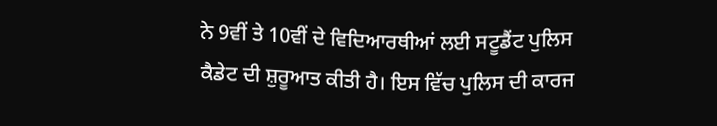ਨੇ 9ਵੀਂ ਤੇ 10ਵੀਂ ਦੇ ਵਿਦਿਆਰਥੀਆਂ ਲਈ ਸਟੂਡੈਂਟ ਪੁਲਿਸ ਕੈਡੇਟ ਦੀ ਸ਼ੁਰੂਆਤ ਕੀਤੀ ਹੈ। ਇਸ ਵਿੱਚ ਪੁਲਿਸ ਦੀ ਕਾਰਜ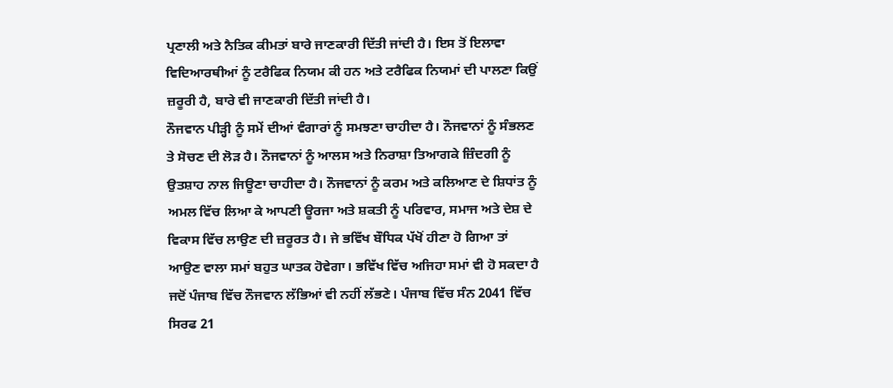ਪ੍ਰਣਾਲੀ ਅਤੇ ਨੈਤਿਕ ਕੀਮਤਾਂ ਬਾਰੇ ਜਾਣਕਾਰੀ ਦਿੱਤੀ ਜਾਂਦੀ ਹੈ। ਇਸ ਤੋਂ ਇਲਾਵਾ ਵਿਦਿਆਰਥੀਆਂ ਨੂੰ ਟਰੈਫਿਕ ਨਿਯਮ ਕੀ ਹਨ ਅਤੇ ਟਰੈਫਿਕ ਨਿਯਮਾਂ ਦੀ ਪਾਲਣਾ ਕਿਉਂ ਜ਼ਰੂਰੀ ਹੈ, ਬਾਰੇ ਵੀ ਜਾਣਕਾਰੀ ਦਿੱਤੀ ਜਾਂਦੀ ਹੈ।
ਨੌਜਵਾਨ ਪੀੜ੍ਹੀ ਨੂੰ ਸਮੇਂ ਦੀਆਂ ਵੰਗਾਰਾਂ ਨੂੰ ਸਮਝਣਾ ਚਾਹੀਦਾ ਹੈ। ਨੌਜਵਾਨਾਂ ਨੂੰ ਸੰਭਲਣ ਤੇ ਸੋਚਣ ਦੀ ਲੋੜ ਹੈ। ਨੌਜਵਾਨਾਂ ਨੂੰ ਆਲਸ ਅਤੇ ਨਿਰਾਸ਼ਾ ਤਿਆਗਕੇ ਜ਼ਿੰਦਗੀ ਨੂੰ ਉਤਸ਼ਾਹ ਨਾਲ ਜਿਊਣਾ ਚਾਹੀਦਾ ਹੈ। ਨੌਜਵਾਨਾਂ ਨੂੰ ਕਰਮ ਅਤੇ ਕਲਿਆਣ ਦੇ ਸ਼ਿਧਾਂਤ ਨੂੰ ਅਮਲ ਵਿੱਚ ਲਿਆ ਕੇ ਆਪਣੀ ਊਰਜਾ ਅਤੇ ਸ਼ਕਤੀ ਨੂੰ ਪਰਿਵਾਰ, ਸਮਾਜ ਅਤੇ ਦੇਸ਼ ਦੇ ਵਿਕਾਸ ਵਿੱਚ ਲਾਉਣ ਦੀ ਜ਼ਰੂਰਤ ਹੈ। ਜੇ ਭਵਿੱਖ ਬੌਧਿਕ ਪੱਖੋਂ ਹੀਣਾ ਹੋ ਗਿਆ ਤਾਂ ਆਉਣ ਵਾਲਾ ਸਮਾਂ ਬਹੁਤ ਘਾਤਕ ਹੋਵੇਗਾ। ਭਵਿੱਖ ਵਿੱਚ ਅਜਿਹਾ ਸਮਾਂ ਵੀ ਹੋ ਸਕਦਾ ਹੈ ਜਦੋਂ ਪੰਜਾਬ ਵਿੱਚ ਨੌਜਵਾਨ ਲੱਭਿਆਂ ਵੀ ਨਹੀਂ ਲੱਭਣੇ। ਪੰਜਾਬ ਵਿੱਚ ਸੰਨ 2041 ਵਿੱਚ ਸਿਰਫ 21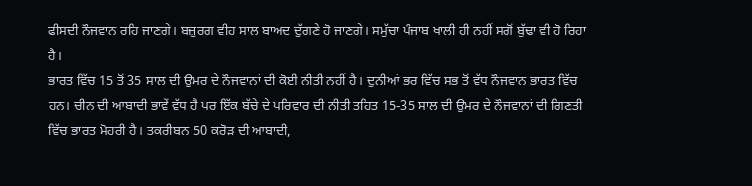ਫੀਸਦੀ ਨੌਜਵਾਨ ਰਹਿ ਜਾਣਗੇ। ਬਜ਼ੁਰਗ ਵੀਹ ਸਾਲ ਬਾਅਦ ਦੁੱਗਣੇ ਹੋ ਜਾਣਗੇ। ਸਮੁੱਚਾ ਪੰਜਾਬ ਖਾਲੀ ਹੀ ਨਹੀਂ ਸਗੋਂ ਬੁੱਢਾ ਵੀ ਹੋ ਰਿਹਾ ਹੈ।
ਭਾਰਤ ਵਿੱਚ 15 ਤੋਂ 35 ਸਾਲ ਦੀ ਉਮਰ ਦੇ ਨੌਜਵਾਨਾਂ ਦੀ ਕੋਈ ਨੀਤੀ ਨਹੀਂ ਹੈ। ਦੁਨੀਆਂ ਭਰ ਵਿੱਚ ਸਭ ਤੋਂ ਵੱਧ ਨੌਜਵਾਨ ਭਾਰਤ ਵਿੱਚ ਹਨ। ਚੀਨ ਦੀ ਆਬਾਦੀ ਭਾਵੇਂ ਵੱਧ ਹੈ ਪਰ ਇੱਕ ਬੱਚੇ ਦੇ ਪਰਿਵਾਰ ਦੀ ਨੀਤੀ ਤਹਿਤ 15-35 ਸਾਲ ਦੀ ਉਮਰ ਦੇ ਨੌਜਵਾਨਾਂ ਦੀ ਗਿਣਤੀ ਵਿੱਚ ਭਾਰਤ ਮੋਹਰੀ ਹੈ। ਤਕਰੀਬਨ 50 ਕਰੋੜ ਦੀ ਆਬਾਦੀ,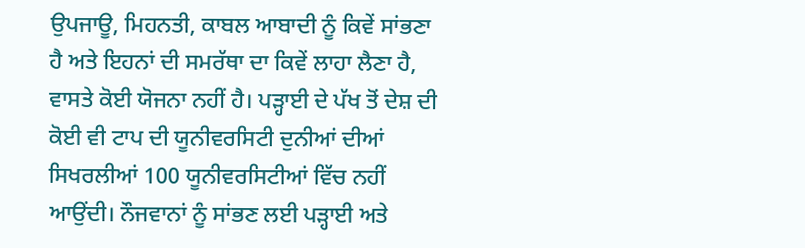ਉਪਜਾਊ, ਮਿਹਨਤੀ, ਕਾਬਲ ਆਬਾਦੀ ਨੂੰ ਕਿਵੇਂ ਸਾਂਭਣਾ ਹੈ ਅਤੇ ਇਹਨਾਂ ਦੀ ਸਮਰੱਥਾ ਦਾ ਕਿਵੇਂ ਲਾਹਾ ਲੈਣਾ ਹੈ, ਵਾਸਤੇ ਕੋਈ ਯੋਜਨਾ ਨਹੀਂ ਹੈ। ਪੜ੍ਹਾਈ ਦੇ ਪੱਖ ਤੋਂ ਦੇਸ਼ ਦੀ ਕੋਈ ਵੀ ਟਾਪ ਦੀ ਯੂਨੀਵਰਸਿਟੀ ਦੁਨੀਆਂ ਦੀਆਂ ਸਿਖਰਲੀਆਂ 100 ਯੂਨੀਵਰਸਿਟੀਆਂ ਵਿੱਚ ਨਹੀਂ ਆਉਂਦੀ। ਨੌਜਵਾਨਾਂ ਨੂੰ ਸਾਂਭਣ ਲਈ ਪੜ੍ਹਾਈ ਅਤੇ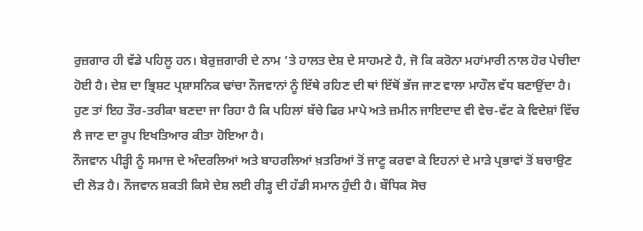ਰੁਜ਼ਗਾਰ ਹੀ ਵੱਡੇ ਪਹਿਲੂ ਹਨ। ਬੇਰੁਜ਼ਗਾਰੀ ਦੇ ਨਾਮ ’ਤੇ ਹਾਲਤ ਦੇਸ਼ ਦੇ ਸਾਹਮਣੇ ਹੈ, ਜੋ ਕਿ ਕਰੋਨਾ ਮਹਾਂਮਾਰੀ ਨਾਲ ਹੋਰ ਪੇਚੀਦਾ ਹੋਈ ਹੈ। ਦੇਸ਼ ਦਾ ਭ੍ਰਿਸ਼ਟ ਪ੍ਰਸ਼ਾਸਨਿਕ ਢਾਂਚਾ ਨੌਜਵਾਨਾਂ ਨੂੰ ਇੱਥੇ ਰਹਿਣ ਦੀ ਥਾਂ ਇੱਥੋਂ ਭੱਜ ਜਾਣ ਵਾਲਾ ਮਾਹੌਲ ਵੱਧ ਬਣਾਉਂਦਾ ਹੈ। ਹੁਣ ਤਾਂ ਇਹ ਤੌਰ-ਤਰੀਕਾ ਬਣਦਾ ਜਾ ਰਿਹਾ ਹੈ ਕਿ ਪਹਿਲਾਂ ਬੱਚੇ ਫਿਰ ਮਾਪੇ ਅਤੇ ਜ਼ਮੀਨ ਜਾਇਦਾਦ ਵੀ ਵੇਚ-ਵੱਟ ਕੇ ਵਿਦੇਸ਼ਾਂ ਵਿੱਚ ਲੈ ਜਾਣ ਦਾ ਰੂਪ ਇਖਤਿਆਰ ਕੀਤਾ ਹੋਇਆ ਹੈ।
ਨੌਜਵਾਨ ਪੀੜ੍ਹੀ ਨੂੰ ਸਮਾਜ ਦੇ ਅੰਦਰਲਿਆਂ ਅਤੇ ਬਾਹਰਲਿਆਂ ਖ਼ਤਰਿਆਂ ਤੋਂ ਜਾਣੂ ਕਰਵਾ ਕੇ ਇਹਨਾਂ ਦੇ ਮਾੜੇ ਪ੍ਰਭਾਵਾਂ ਤੋਂ ਬਚਾਉਣ ਦੀ ਲੋੜ ਹੈ। ਨੌਜਵਾਨ ਸ਼ਕਤੀ ਕਿਸੇ ਦੇਸ਼ ਲਈ ਰੀੜ੍ਹ ਦੀ ਹੱਡੀ ਸਮਾਨ ਹੁੰਦੀ ਹੈ। ਬੌਧਿਕ ਸੋਚ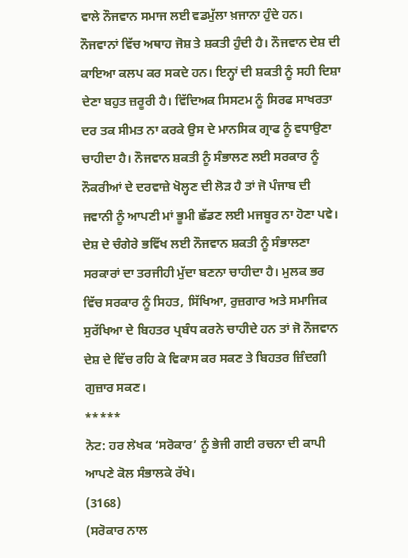ਵਾਲੇ ਨੌਜਵਾਨ ਸਮਾਜ ਲਈ ਵਡਮੁੱਲਾ ਖ਼ਜਾਨਾ ਹੁੰਦੇ ਹਨ। ਨੌਜਵਾਨਾਂ ਵਿੱਚ ਅਥਾਹ ਜੋਸ਼ ਤੇ ਸ਼ਕਤੀ ਹੁੰਦੀ ਹੈ। ਨੌਜਵਾਨ ਦੇਸ਼ ਦੀ ਕਾਇਆ ਕਲਪ ਕਰ ਸਕਦੇ ਹਨ। ਇਨ੍ਹਾਂ ਦੀ ਸ਼ਕਤੀ ਨੂੰ ਸਹੀ ਦਿਸ਼ਾ ਦੇਣਾ ਬਹੁਤ ਜ਼ਰੂਰੀ ਹੈ। ਵਿੱਦਿਅਕ ਸਿਸਟਮ ਨੂੰ ਸਿਰਫ ਸਾਖਰਤਾ ਦਰ ਤਕ ਸੀਮਤ ਨਾ ਕਰਕੇ ਉਸ ਦੇ ਮਾਨਸਿਕ ਗ੍ਰਾਫ ਨੂੰ ਵਧਾਉਣਾ ਚਾਹੀਦਾ ਹੈ। ਨੌਜਵਾਨ ਸ਼ਕਤੀ ਨੂੰ ਸੰਭਾਲਣ ਲਈ ਸਰਕਾਰ ਨੂੰ ਨੌਕਰੀਆਂ ਦੇ ਦਰਵਾਜ਼ੇ ਖੋਲ੍ਹਣ ਦੀ ਲੋੜ ਹੈ ਤਾਂ ਜੋ ਪੰਜਾਬ ਦੀ ਜਵਾਨੀ ਨੂੰ ਆਪਣੀ ਮਾਂ ਭੂਮੀ ਛੱਡਣ ਲਈ ਮਜਬੂਰ ਨਾ ਹੋਣਾ ਪਵੇ। ਦੇਸ਼ ਦੇ ਚੰਗੇਰੇ ਭਵਿੱਖ ਲਈ ਨੌਜਵਾਨ ਸ਼ਕਤੀ ਨੂੰ ਸੰਭਾਲਣਾ ਸਰਕਾਰਾਂ ਦਾ ਤਰਜੀਹੀ ਮੁੱਦਾ ਬਣਨਾ ਚਾਹੀਦਾ ਹੈ। ਮੁਲਕ ਭਰ ਵਿੱਚ ਸਰਕਾਰ ਨੂੰ ਸਿਹਤ, ਸਿੱਖਿਆ, ਰੁਜ਼ਗਾਰ ਅਤੇ ਸਮਾਜਿਕ ਸੁਰੱਖਿਆ ਦੇ ਬਿਹਤਰ ਪ੍ਰਬੰਧ ਕਰਨੇ ਚਾਹੀਦੇ ਹਨ ਤਾਂ ਜੋ ਨੌਜਵਾਨ ਦੇਸ਼ ਦੇ ਵਿੱਚ ਰਹਿ ਕੇ ਵਿਕਾਸ ਕਰ ਸਕਣ ਤੇ ਬਿਹਤਰ ਜ਼ਿੰਦਗੀ ਗੁਜ਼ਾਰ ਸਕਣ।
*****
ਨੋਟ: ਹਰ ਲੇਖਕ ‘ਸਰੋਕਾਰ’ ਨੂੰ ਭੇਜੀ ਗਈ ਰਚਨਾ ਦੀ ਕਾਪੀ ਆਪਣੇ ਕੋਲ ਸੰਭਾਲਕੇ ਰੱਖੇ।
(3168)
(ਸਰੋਕਾਰ ਨਾਲ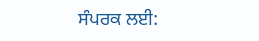ਸੰਪਰਕ ਲਈ: